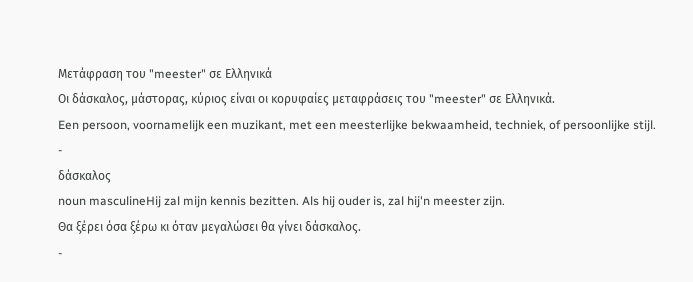Μετάφραση του "meester" σε Ελληνικά
Οι δάσκαλος, μάστορας, κύριος είναι οι κορυφαίες μεταφράσεις του "meester" σε Ελληνικά.
Een persoon, voornamelijk een muzikant, met een meesterlijke bekwaamheid, techniek, of persoonlijke stijl.
-
δάσκαλος
noun masculineHij zal mijn kennis bezitten. Als hij ouder is, zal hij'n meester zijn.
Θα ξέρει όσα ξέρω κι όταν μεγαλώσει θα γίνει δάσκαλος.
-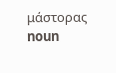μάστορας
noun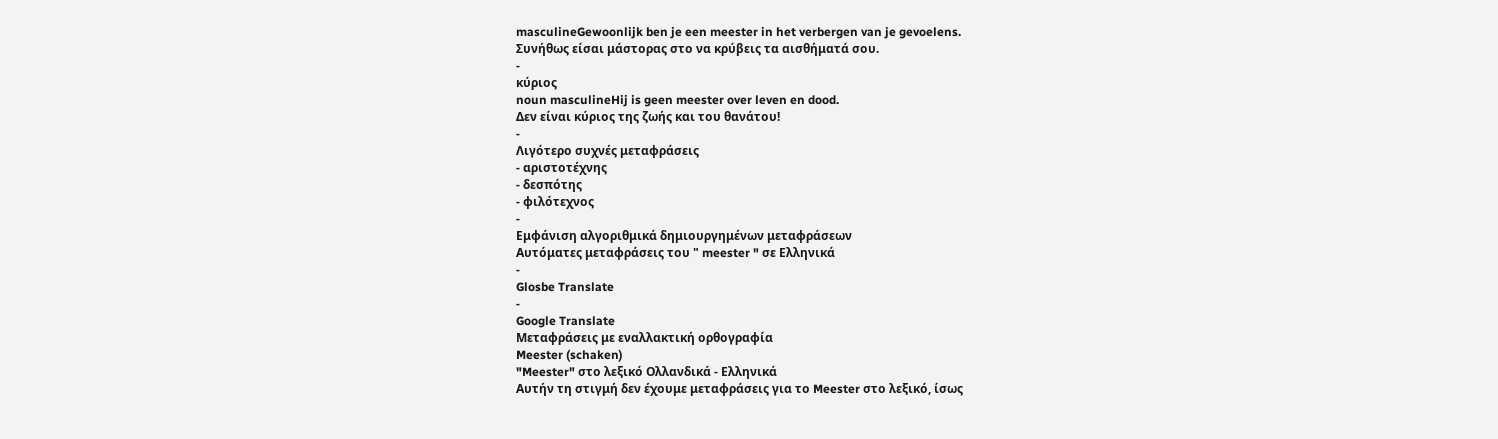masculineGewoonlijk ben je een meester in het verbergen van je gevoelens.
Συνήθως είσαι μάστορας στο να κρύβεις τα αισθήματά σου.
-
κύριος
noun masculineHij is geen meester over leven en dood.
Δεν είναι κύριος της ζωής και του θανάτου!
-
Λιγότερο συχνές μεταφράσεις
- αριστοτέχνης
- δεσπότης
- φιλότεχνος
-
Εμφάνιση αλγοριθμικά δημιουργημένων μεταφράσεων
Αυτόματες μεταφράσεις του " meester " σε Ελληνικά
-
Glosbe Translate
-
Google Translate
Μεταφράσεις με εναλλακτική ορθογραφία
Meester (schaken)
"Meester" στο λεξικό Ολλανδικά - Ελληνικά
Αυτήν τη στιγμή δεν έχουμε μεταφράσεις για το Meester στο λεξικό, ίσως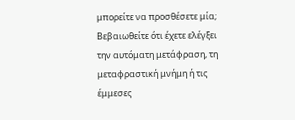μπορείτε να προσθέσετε μία; Βεβαιωθείτε ότι έχετε ελέγξει την αυτόματη μετάφραση, τη μεταφραστική μνήμη ή τις έμμεσες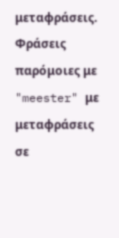μεταφράσεις.
Φράσεις παρόμοιες με "meester" με μεταφράσεις σε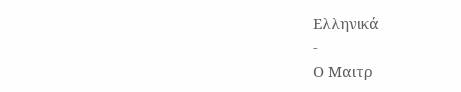Ελληνικά
-
Ο Μαιτρ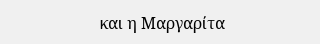και η Μαργαρίτα